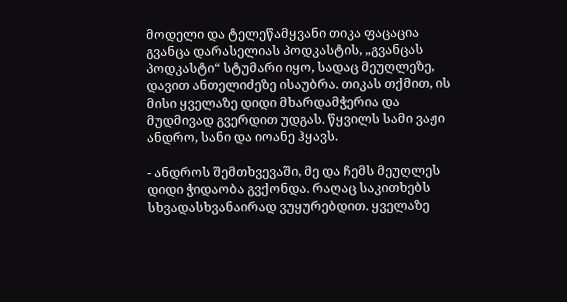მოდელი და ტელეწამყვანი თიკა ფაცაცია გვანცა დარასელიას პოდკასტის, „გვანცას პოდკასტი“ სტუმარი იყო, სადაც მეუღლეზე, დავით ანთელიძეზე ისაუბრა. თიკას თქმით, ის მისი ყველაზე დიდი მხარდამჭერია და მუდმივად გვერდით უდგას. წყვილს სამი ვაჟი ანდრო, სანი და იოანე ჰყავს.

- ანდროს შემთხვევაში, მე და ჩემს მეუღლეს დიდი ჭიდაობა გვქონდა. რაღაც საკითხებს სხვადასხვანაირად ვუყურებდით. ყველაზე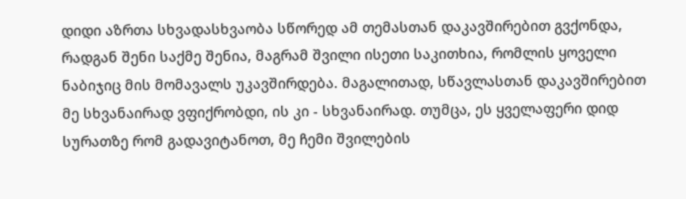დიდი აზრთა სხვადასხვაობა სწორედ ამ თემასთან დაკავშირებით გვქონდა, რადგან შენი საქმე შენია, მაგრამ შვილი ისეთი საკითხია, რომლის ყოველი ნაბიჯიც მის მომავალს უკავშირდება. მაგალითად, სწავლასთან დაკავშირებით მე სხვანაირად ვფიქრობდი, ის კი - სხვანაირად. თუმცა, ეს ყველაფერი დიდ სურათზე რომ გადავიტანოთ, მე ჩემი შვილების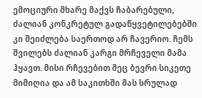ემოციური მხარე მაქვს ჩაბარებული, ძალიან კონკრეტულ გადაწყვეტილებებში კი შეიძლება საერთოდ არ ჩავერიო. ჩემს შვილებს ძალიან კარგი მრჩეველი მამა ჰყავთ. მისი რჩევებით მეც ბევრი სიკეთე მიმიღია და ამ საკითხში მას სრულად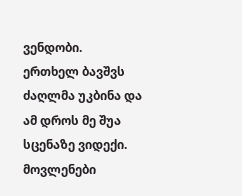ვენდობი.
ერთხელ ბავშვს ძაღლმა უკბინა და ამ დროს მე შუა სცენაზე ვიდექი. მოვლენები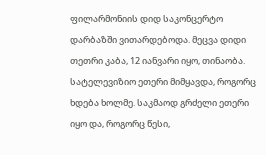ფილარმონიის დიდ საკონცერტო დარბაზში ვითარდებოდა. მეცვა დიდი თეთრი კაბა, 12 იანვარი იყო, თინაობა. სატელევიზიო ეთერი მიმყავდა, როგორც ხდება ხოლმე. საკმაოდ გრძელი ეთერი იყო და, როგორც წესი,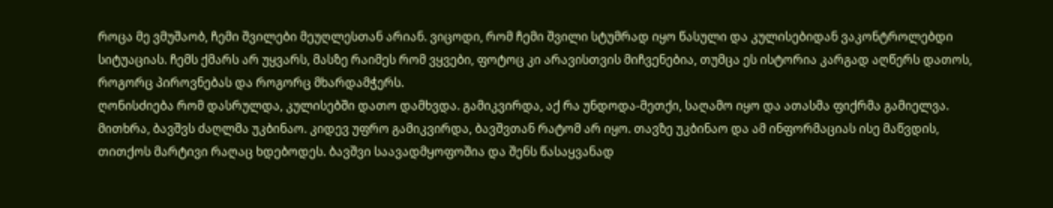როცა მე ვმუშაობ, ჩემი შვილები მეუღლესთან არიან. ვიცოდი, რომ ჩემი შვილი სტუმრად იყო წასული და კულისებიდან ვაკონტროლებდი სიტუაციას. ჩემს ქმარს არ უყვარს, მასზე რაიმეს რომ ვყვები, ფოტოც კი არავისთვის მიჩვენებია, თუმცა ეს ისტორია კარგად აღწერს დათოს, როგორც პიროვნებას და როგორც მხარდამჭერს.
ღონისძიება რომ დასრულდა, კულისებში დათო დამხვდა. გამიკვირდა, აქ რა უნდოდა-მეთქი, საღამო იყო და ათასმა ფიქრმა გამიელვა. მითხრა, ბავშვს ძაღლმა უკბინაო. კიდევ უფრო გამიკვირდა, ბავშვთან რატომ არ იყო. თავზე უკბინაო და ამ ინფორმაციას ისე მაწვდის, თითქოს მარტივი რაღაც ხდებოდეს. ბავშვი საავადმყოფოშია და შენს წასაყვანად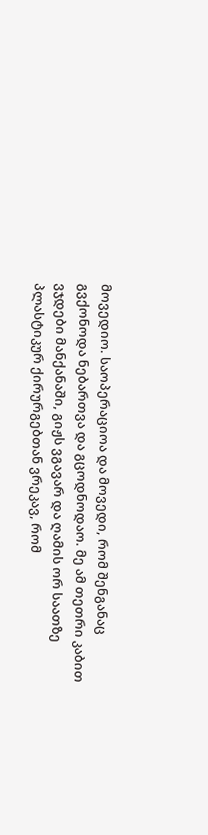მოვედიო. საოპერაციოა და მოვედი, რომ შენგანაც გვქონოდა ნებართვა და გცოდნოდაო. მე ამ თეთრი კაბით ვჯდები მანქანაში, გიჟს ვგავარ და ღამის ორ საათზე პლასტიკურ ქირურგებთან ვრეკავ, რომ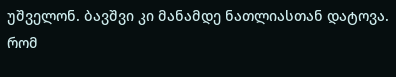უშველონ. ბავშვი კი მანამდე ნათლიასთან დატოვა. რომ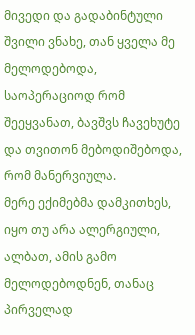მივედი და გადაბინტული შვილი ვნახე, თან ყველა მე მელოდებოდა, საოპერაციოდ რომ შეეყვანათ, ბავშვს ჩავეხუტე და თვითონ მებოდიშებოდა, რომ მანერვიულა.
მერე ექიმებმა დამკითხეს, იყო თუ არა ალერგიული, ალბათ, ამის გამო მელოდებოდნენ, თანაც პირველად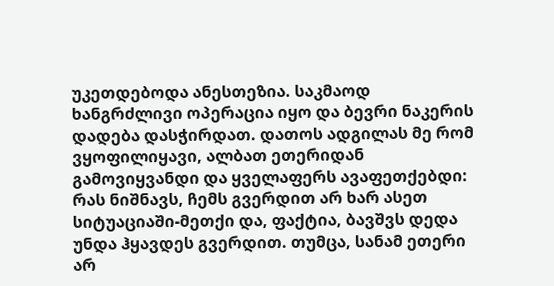უკეთდებოდა ანესთეზია. საკმაოდ ხანგრძლივი ოპერაცია იყო და ბევრი ნაკერის დადება დასჭირდათ. დათოს ადგილას მე რომ ვყოფილიყავი, ალბათ ეთერიდან გამოვიყვანდი და ყველაფერს ავაფეთქებდი: რას ნიშნავს, ჩემს გვერდით არ ხარ ასეთ სიტუაციაში-მეთქი და, ფაქტია, ბავშვს დედა უნდა ჰყავდეს გვერდით. თუმცა, სანამ ეთერი არ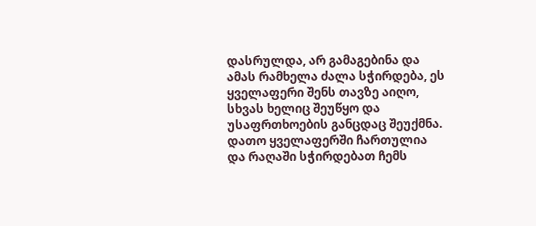დასრულდა, არ გამაგებინა და ამას რამხელა ძალა სჭირდება, ეს ყველაფერი შენს თავზე აიღო, სხვას ხელიც შეუწყო და უსაფრთხოების განცდაც შეუქმნა.
დათო ყველაფერში ჩართულია და რაღაში სჭირდებათ ჩემს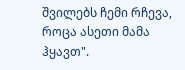შვილებს ჩემი რჩევა, როცა ასეთი მამა ჰყავთ".